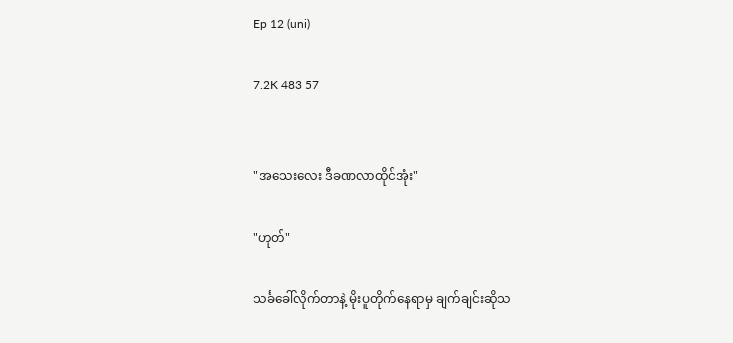Ep 12 (uni)

7.2K 483 57


"အသေးလေး ဒီခဏလာထိုင်အုံး"

"ဟုတ်"

သင်္ခခေါ်လိုက်တာနဲ့ မိုးပူတိုက်နေရာမှ ချက်ချင်းဆိုသ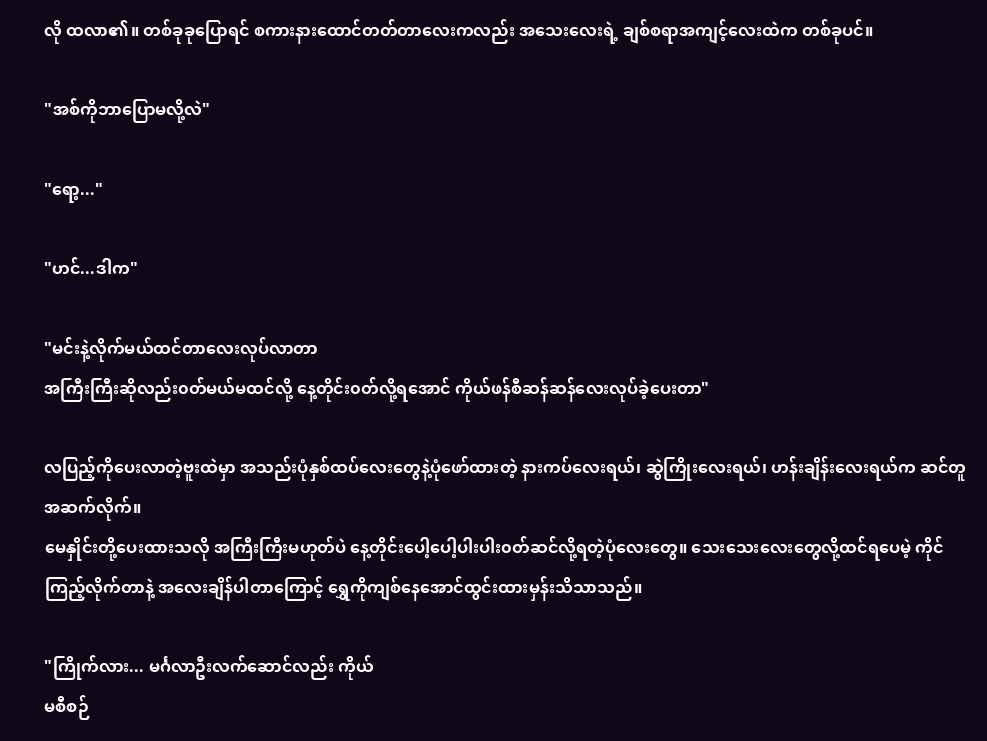လို ထလာ၏။ တစ်ခုခုပြောရင် စကားနားထောင်တတ်တာလေးကလည်း အသေးလေးရဲ့ ချစ်စရာအကျင့်လေးထဲက တစ်ခုပင်။

"အစ်ကိုဘာပြောမလို့လဲ"

"ရော့..."

"ဟင်...ဒါက"

"မင်းနဲ့လိုက်မယ်ထင်တာလေးလုပ်လာတာ
အကြီးကြီးဆိုလည်း၀တ်မယ်မထင်လို့ နေ့တိုင်း၀တ်လို့ရအောင် ကိုယ်ဖန်စီဆန်ဆန်လေးလုပ်ခဲ့ပေးတာ"

လပြည့်ကိုပေးလာတဲ့ဗူးထဲမှာ အသည်းပုံနှစ်ထပ်လေးတွေနဲ့ပုံဖော်ထားတဲ့ နားကပ်လေးရယ်၊ ဆွဲကြိုးလေးရယ်၊ ဟန်းချိန်းလေးရယ်က ဆင်တူအဆက်လိုက်။
မေနှိုင်းတို့ပေးထားသလို အကြီးကြီးမဟုတ်ပဲ နေ့တိုင်းပေါ့ပေါ့ပါးပါး၀တ်ဆင်လို့ရတဲ့ပုံလေးတွေ။ သေးသေးလေးတွေလို့ထင်ရပေမဲ့ ကိုင်ကြည့်လိုက်တာနဲ့ အလေးချိန်ပါတာကြောင့် ရွှေကိုကျစ်နေအောင်ထွင်းထားမှန်းသိသာသည်။

"ကြိုက်လား... မင်္ဂလာဦးလက်ဆောင်လည်း ကိုယ်
မစီစဉ်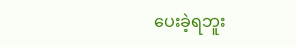ပေးခဲ့ရဘူး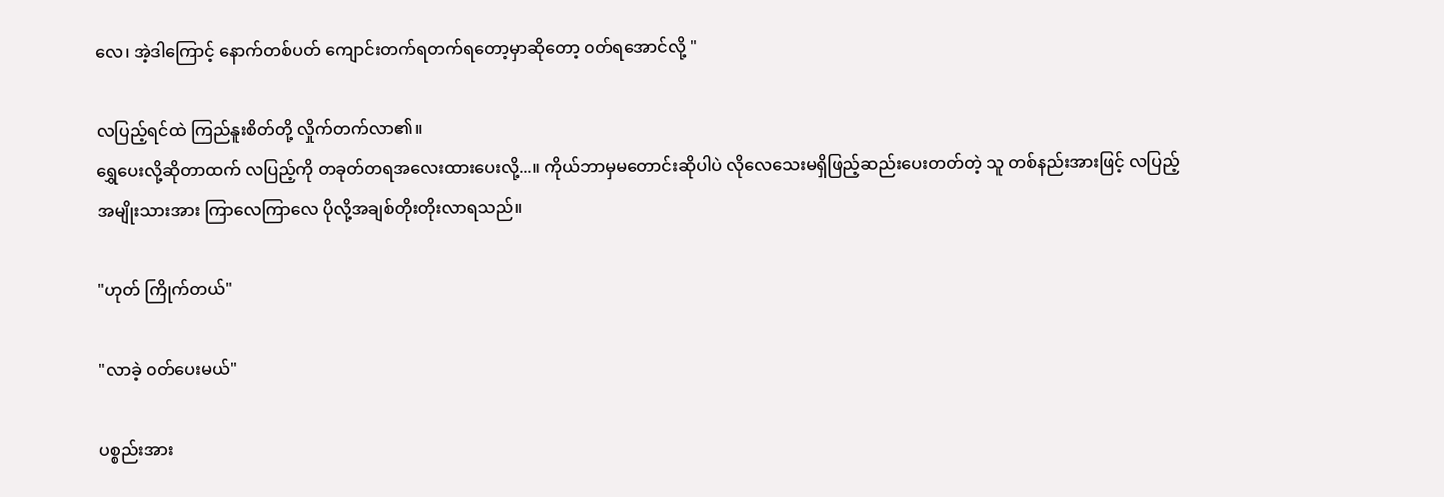လေ၊ အဲ့ဒါကြောင့် နောက်တစ်ပတ် ကျောင်းတက်ရတက်ရတော့မှာဆိုတော့ ၀တ်ရအောင်လို့ "

လပြည့်ရင်ထဲ ကြည်နူးစိတ်တို့ လှိုက်တက်လာ၏။
ရွှေပေးလို့ဆိုတာထက် လပြည့်ကို တခုတ်တရအလေးထားပေးလို့...။ ကိုယ်ဘာမှမတောင်းဆိုပါပဲ လိုလေသေးမရှိဖြည့်‌ဆည်းပေးတတ်တဲ့ သူ တစ်နည်းအားဖြင့် လပြည့်အမျိုးသားအား ကြာလေကြာလေ ပိုလို့အချစ်တိုးတိုးလာရသည်။

"ဟုတ် ကြိုက်တယ်"

"လာခဲ့ ၀တ်ပေးမယ်"

ပစ္စည်းအား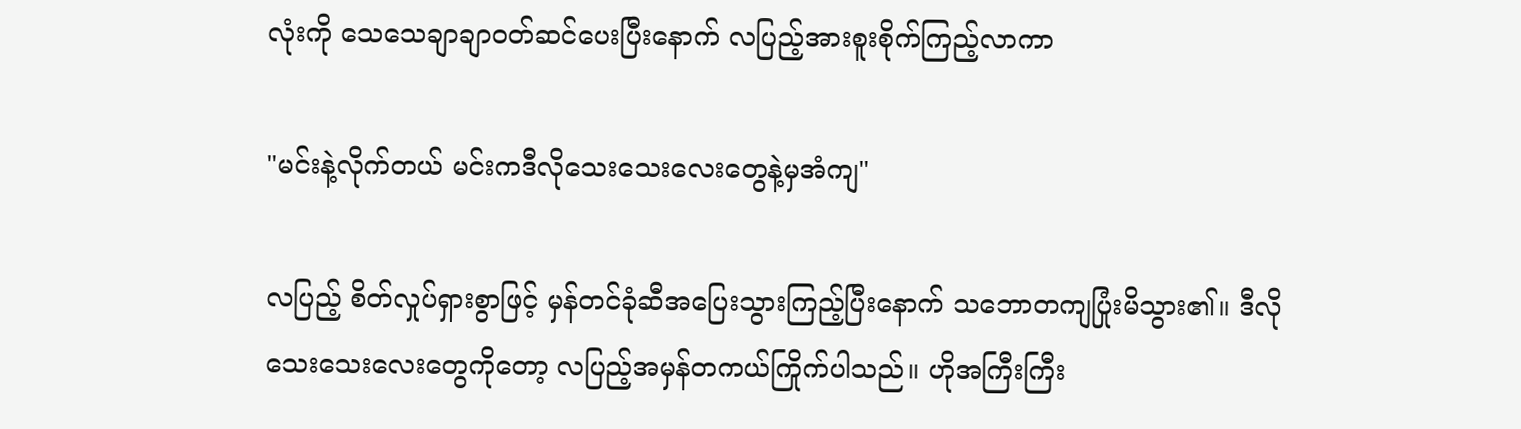လုံးကို သေသေချာချာ၀တ်ဆင်ပေးပြီးနောက် လပြည့်အားစူးစိုက်ကြည့်လာကာ

"မင်းနဲ့လိုက်တယ် မင်းကဒီလိုသေးသေးလေးတွေနဲ့မှအံကျ"

လပြည့် စိတ်လှုပ်ရှားစွာဖြင့် မှန်တင်ခုံဆီအပြေးသွားကြည့်ပြီး‌နောက် သဘောတကျပြုံးမိသွား၏။ ဒီလိုသေးသေးလေးတွေကိုတော့ လပြည့်အမှန်တကယ်ကြိုက်ပါသည်။ ဟိုအကြီးကြီး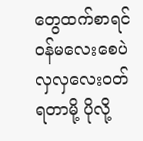တွေထက်စာရင် ၀န်မလေးစေပဲ လှလှလေး၀တ်ရတာမို့ ပိုလို့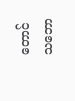တောင်သဘော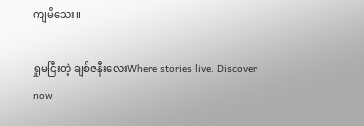ကျမိသေး။

ရှုမငြီးတဲ့ ချစ်ဇနီးလေးWhere stories live. Discover now